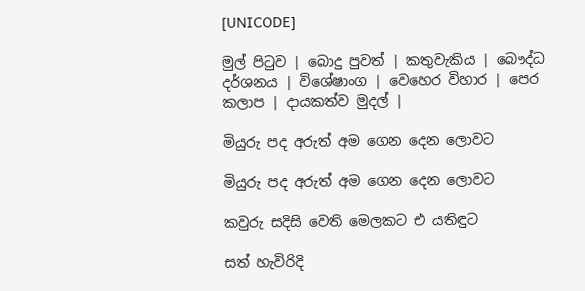[UNICODE]

මුල් පිටුව | බොදු පුවත් | කතුවැකිය | බෞද්ධ දර්ශනය | විශේෂාංග | වෙහෙර විහාර | පෙර කලාප | දායකත්ව මුදල් |

මියුරු පද අරුත් අම ගෙන දෙන ලොවට

මියුරු පද අරුත් අම ගෙන දෙන ලොවට

කවුරු සදිසි වෙති මෙලකට එ යතිඳුට

සත් හැවිරිදි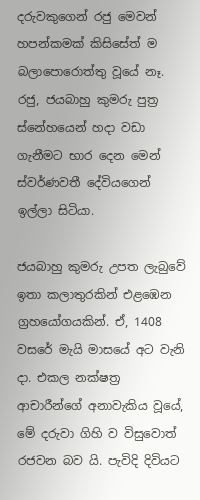දරුවකුගෙන් රජු මෙවන් හපන්කමක් කිසිසේත් ම බලාපොරොත්තු වූයේ නෑ. රජු, ජයබාහු කුමරු පුත්‍ර ස්නේහයෙන් හදා වඩා ගැනීමට භාර දෙන මෙන් ස්වර්ණවතී දේවියගෙන් ඉල්ලා සිටියා.

ජයබාහු කුමරු උපත ලැබුවේ ඉතා කලාතුරකින් එළඹෙන ග්‍රහයෝගයකින්. ඒ, 1408 වසරේ මැයි මාසයේ අට වැනි දා. එකල නක්ෂත්‍ර ආචාරීන්ගේ අනාවැකිය වූයේ, මේ දරුවා ගිහි ව විසුවොත් රජවන බව යි. පැවිදි දිවියට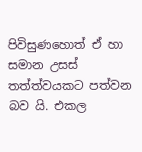පිවිසුණහොත් ඒ හා සමාන උසස් තත්ත්වයකට පත්වන බව යි. එකල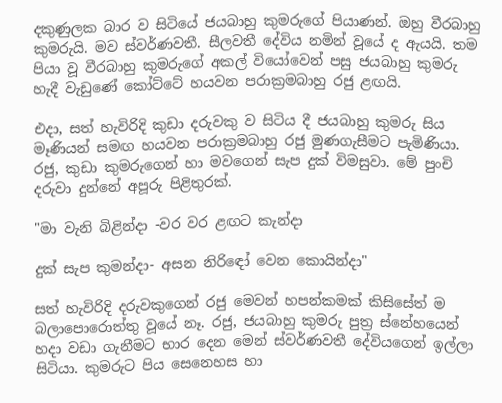දකුණුලක බාර ව සිටියේ ජයබාහු කුමරුගේ පියාණන්. ඔහු වීරබාහු කුමරුයි. මව ස්වර්ණවතී. සීලවතී දේවිය නමින් වූයේ ද ඇයයි. තම පියා වූ වීරබාහු කුමරුගේ අකල් වියෝවෙන් පසු ජයබාහු කුමරු හැදී වැඩුණේ කෝට්ටේ හයවන පරාක්‍රමබාහු රජු ළඟයි.

එදා, සත් හැවිරිදි කුඩා දරුවකු ව සිටිය දී ජයබාහු කුමරු සිය මෑණියන් සමඟ හයවන පරාක්‍රමබාහු රජු මුණගැසීමට පැමිණියා. රජු, කුඩා කුමරුගෙන් හා මවගෙන් සැප දුක් විමසුවා. මේ පුංචි දරුවා දුන්නේ අපූරු පිළිතුරක්.

"මා වැනි බිළින්දා -වර වර ළඟට කැන්දා

දුක් සැප කුමන්දා- අසන නිරිඳෝ වෙන කොයින්දා"

සත් හැවිරිදි දරුවකුගෙන් රජු මෙවන් හපන්කමක් කිසිසේත් ම බලාපොරොත්තු වූයේ නෑ. රජු, ජයබාහු කුමරු පුත්‍ර ස්නේහයෙන් හදා වඩා ගැනීමට භාර දෙන මෙන් ස්වර්ණවතී දේවියගෙන් ඉල්ලා සිටියා. කුමරුට පිය සෙනෙහස හා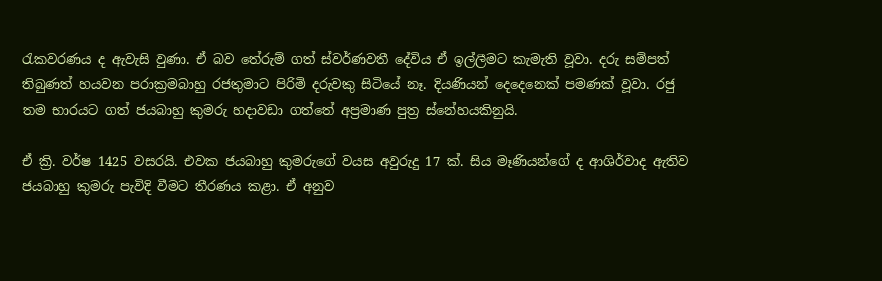රැකවරණය ද ඇවැසි වුණා. ඒ බව තේරුම් ගත් ස්වර්ණවතී දේවිය ඒ ඉල්ලීමට කැමැති වූවා. දරු සම්පත් තිබුණත් හයවන පරාක්‍රමබාහු රජතුමාට පිරිමි දරුවකු සිටියේ නෑ. දියණියන් දෙදෙනෙක් පමණක් වූවා. රජු තම භාරයට ගත් ජයබාහු කුමරු හදාවඩා ගත්තේ අප්‍රමාණ පුත්‍ර ස්නේහයකිනුයි.

ඒ ක්‍රි. වර්ෂ 1425 වසරයි. එවක ජයබාහු කුමරුගේ වයස අවුරුදු 17 ක්. සිය මෑණියන්ගේ ද ආශිර්වාද ඇතිව ජයබාහු කුමරු පැවිදි වීමට තීරණය කළා. ඒ අනුව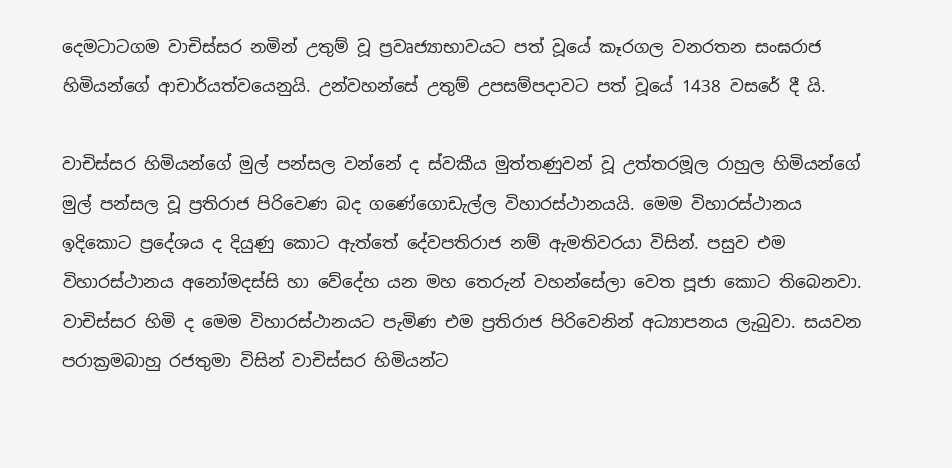දෙමටාටගම වාචිස්සර නමින් උතුම් වූ ප්‍රවෘජ්‍යාභාවයට පත් වූයේ කෑරගල වනරතන සංඝරාජ හිමියන්ගේ ආචාර්යත්වයෙනුයි. උන්වහන්සේ උතුම් උපසම්පදාවට පත් වූයේ 1438 වසරේ දී යි.

වාචිස්සර හිමියන්ගේ මුල් පන්සල වන්නේ ද ස්වකීය මුත්තණුවන් වූ උත්තරමූල රාහුල හිමියන්ගේ මුල් පන්සල වූ ප්‍රතිරාජ පිරිවෙණ බද ගණේගොඩැල්ල විහාරස්ථානයයි. මෙම විහාරස්ථානය ඉදිකොට ප්‍රදේශය ද දියුණු කොට ඇත්තේ දේවපතිරාජ නම් ඇමතිවරයා විසින්. පසුව එම විහාරස්ථානය අනෝමදස්සි හා වේදේහ යන මහ තෙරුන් වහන්සේලා වෙත පූජා කොට තිබෙනවා. වාචිස්සර හිමි ද මෙම විහාරස්ථානයට පැමිණ එම ප්‍රතිරාජ පිරිවෙනින් අධ්‍යාපනය ලැබුවා. සයවන පරාක්‍රමබාහු රජතුමා විසින් වාචිස්සර හිමියන්ට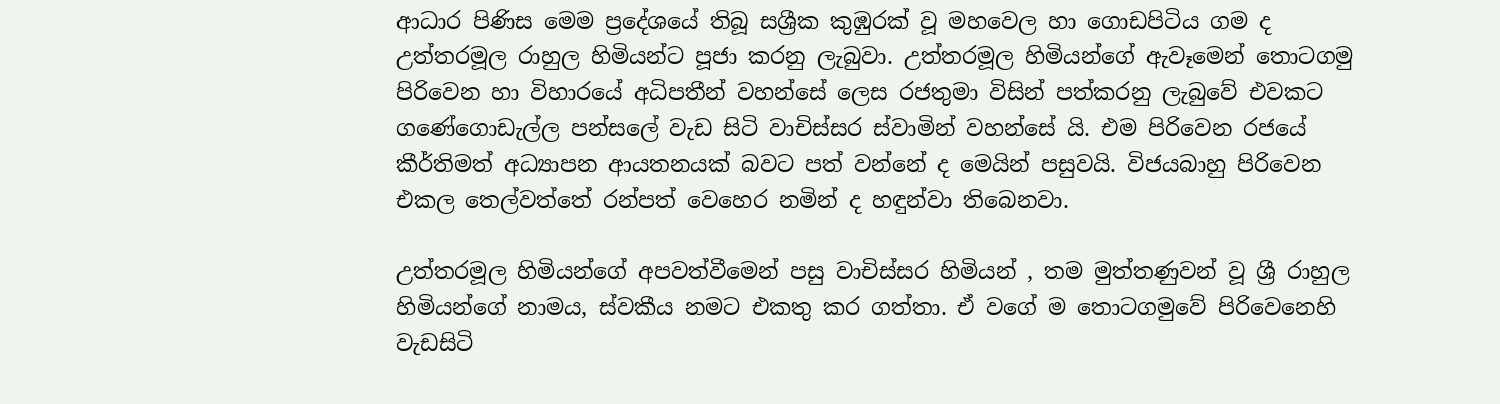ආධාර පිණිස මෙම ප්‍රදේශයේ තිබූ සශ්‍රීක කුඹුරක් වූ මහවෙල හා ගොඩපිටිය ගම ද උත්තරමූල රාහුල හිමියන්ට පූජා කරනු ලැබුවා. උත්තරමූල හිමියන්ගේ ඇවෑමෙන් තොටගමු පිරිවෙන හා විහාරයේ අධිපතීන් වහන්සේ ලෙස රජතුමා විසින් පත්කරනු ලැබුවේ එවකට ගණේගොඩැල්ල පන්සලේ වැඩ සිටි වාචිස්සර ස්වාමින් වහන්සේ යි. එම පිරිවෙන රජයේ කීර්තිමත් අධ්‍යාපන ආයතනයක් බවට පත් වන්නේ ද මෙයින් පසුවයි. විජයබාහු පිරිවෙන එකල තෙල්වත්තේ රන්පත් වෙහෙර නමින් ද හඳුන්වා තිබෙනවා.

උත්තරමූල හිමියන්ගේ අපවත්වීමෙන් පසු වාචිස්සර හිමියන් , තම මුත්තණුවන් වූ ශ්‍රී රාහුල හිමියන්ගේ නාමය, ස්වකීය නමට එකතු කර ගත්තා. ඒ වගේ ම තොටගමුවේ පිරිවෙනෙහි වැඩසිටි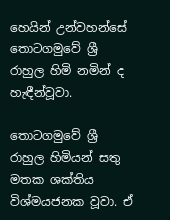හෙයින් උන්වහන්සේ තොටගමුවේ ශ්‍රී රාහුල හිමි නමින් ද හැඳීන්වූවා.

තොටගමුවේ ශ්‍රී රාහුල හිමියන් සතු මතක ශක්තිය විශ්මයජනක වූවා. ඒ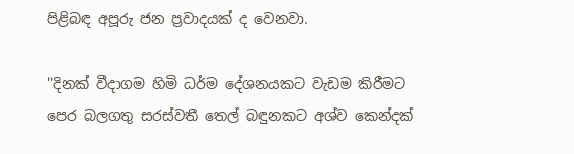පිළිබඳ අපූරු ජන ප්‍රවාදයක් ද වෙනවා.

''දිනක් වීදාගම හිමි ධර්ම දේශනයකට වැඩම කිරීමට පෙර බලගතු සරස්වතී තෙල් බඳුනකට අශ්ව කෙන්දක්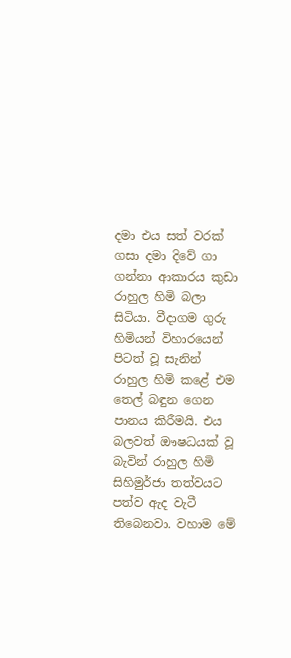දමා එය සත් වරක් ගසා දමා දිවේ ගා ගන්නා ආකාරය කුඩා රාහුල හිමි බලා සිටියා. වීදාගම ගුරු හිමියන් විහාරයෙන් පිටත් වූ සැනින් රාහුල හිමි කළේ එම තෙල් බඳුන ගෙන පානය කිරීමයි. එය බලවත් ඖෂධයක් වූ බැවින් රාහුල හිමි සිහිමුර්ජා තත්වයට පත්ව ඇද වැටී තිබෙනවා. වහාම මේ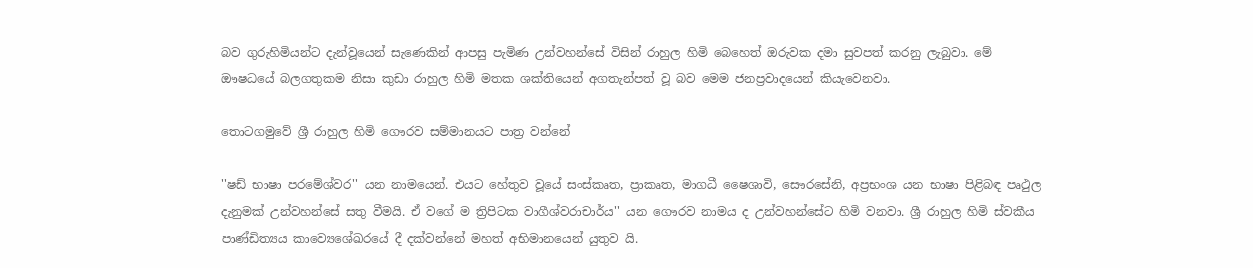බව ගුරුහිමියන්ට දැන්වූයෙන් සැණෙකින් ආපසු පැමිණ උන්වහන්සේ විසින් රාහුල හිමි බෙහෙත් ඔරුවක දමා සුවපත් කරනු ලැබුවා. මේ ඖෂධයේ බලගතුකම නිසා කුඩා රාහුල හිමි මතක ශක්තියෙන් අගතැන්පත් වූ බව මෙම ජනප්‍රවාදයෙන් කියැවෙනවා.

තොටගමුවේ ශ්‍රී රාහුල හිමි ගෞරව සම්මානයට පාත්‍ර වන්නේ

''ෂඩ් භාෂා පරමේශ්වර'' යන නාමයෙන්. එයට හේතුව වූයේ සංස්කෘත, ප්‍රාකෘත, මාගධී ෂෛශාවි, සෞරසේනි, අප්‍රභංශ යන භාෂා පිළිබඳ පෘථුල දැනුමක් උන්වහන්සේ සතු වීමයි. ඒ වගේ ම ත්‍රිපිටක වාගීශ්වරාචාර්ය'' යන ගෞරව නාමය ද උන්වහන්සේට හිමි වනවා. ශ්‍රී රාහුල හිමි ස්වකීය පාණ්ඩිත්‍යය කාව්‍යෙශේඛරයේ දී දක්වන්නේ මහත් අභිමානයෙන් යුතුව යි.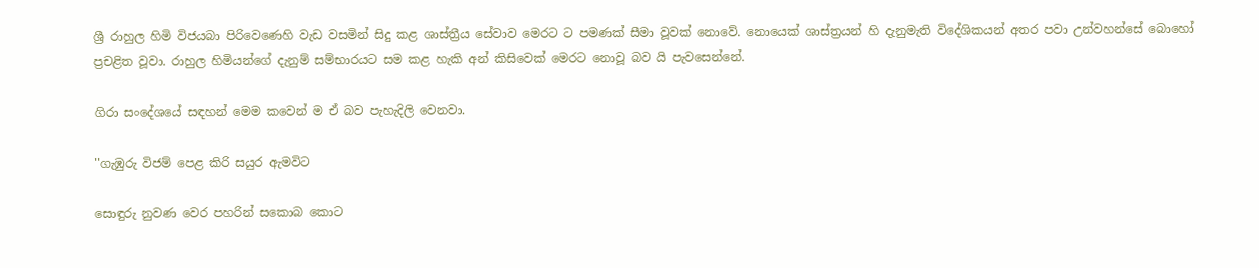ශ්‍රී රාහුල හිමි විජයබා පිරිවෙණෙහි වැඩ වසමින් සිදු කළ ශාස්ත්‍රීය සේවාව මෙරට ට පමණක් සීමා වූවක් නොවේ. නොයෙක් ශාස්ත්‍රයන් හි දැනුමැති විදේශිකයන් අතර පවා උන්වහන්සේ බොහෝ ප්‍රචළිත වූවා. රාහුල හිමියන්ගේ දැනුම් සම්භාරයට සම කළ හැකි අන් කිසිවෙක් මෙරට නොවූ බව යි පැවසෙන්නේ.

ගිරා සංදේශයේ සඳහන් මෙම කවෙන් ම ඒ බව පැහැදිලි වෙනවා.

''ගැඹුරු විජම් පෙළ කිරි සයුර ඇමවිට

සොඳුරු නුවණ වෙර පහරින් සකොබ කොට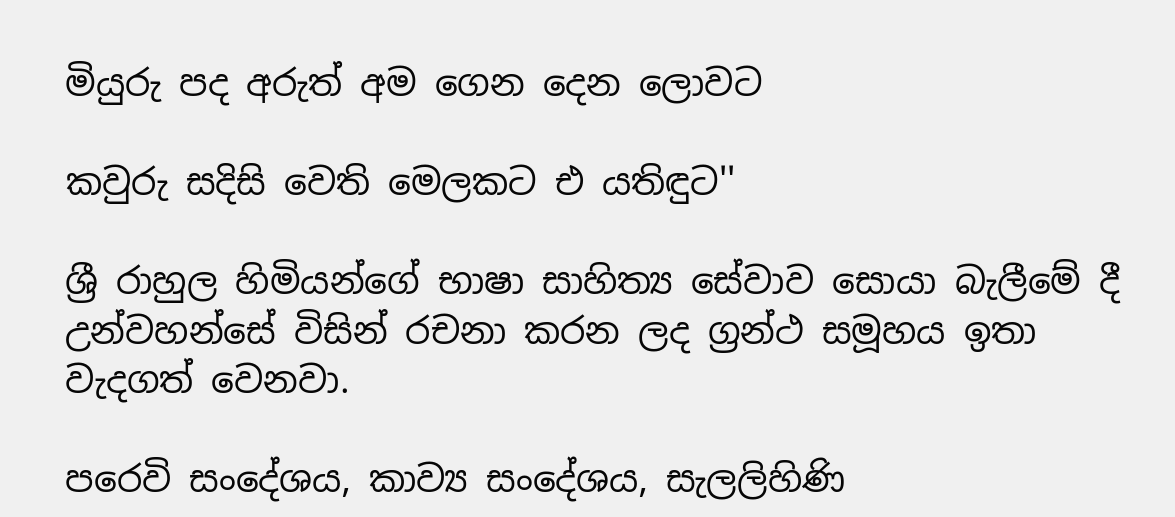මියුරු පද අරුත් අම ගෙන දෙන ලොවට

කවුරු සදිසි වෙති මෙලකට එ යතිඳුට''

ශ්‍රී රාහුල හිමියන්ගේ භාෂා සාහිත්‍ය සේවාව සොයා බැලීමේ දී උන්වහන්සේ විසින් රචනා කරන ලද ග්‍රන්ථ සමූහය ඉතා වැදගත් වෙනවා.

පරෙවි සංදේශය, කාව්‍ය සංදේශය, සැලලිහිණි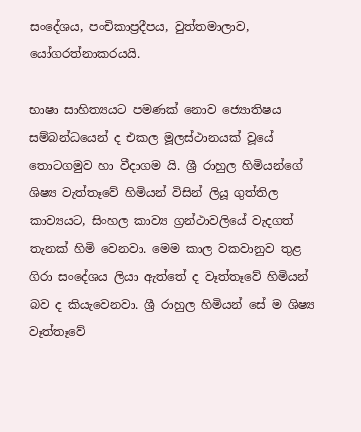සංදේශය, පංචිකාප්‍රදීපය, වුත්තමාලාව, යෝගරත්නාකරයයි.

භාෂා සාහිත්‍යයට පමණක් නොව ජ්‍යොතිෂය සම්බන්ධයෙන් ද එකල මූලස්ථානයක් වූයේ තොටගමුව හා වීදාගම යි. ශ්‍රී රාහුල හිමියන්ගේ ශිෂ්‍ය වැත්තෑවේ හිමියන් විසින් ලියූ ගුත්තිල කාව්‍යයට, සිංහල කාව්‍ය ග්‍රන්ථාවලියේ වැදගත් තැනක් හිමි වෙනවා. මෙම කාල වකවානුව තුළ ගිරා සංදේශය ලියා ඇත්තේ ද වෑත්තෑවේ හිමියන් බව ද කියැවෙනවා. ශ්‍රී රාහුල හිමියන් සේ ම ශිෂ්‍ය වෑත්තෑවේ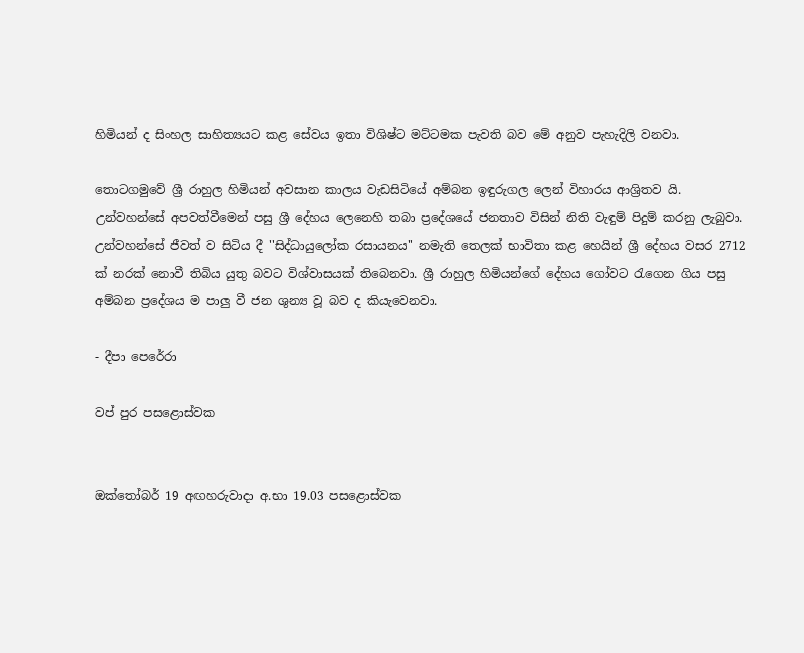හිමියන් ද සිංහල සාහිත්‍යයට කළ සේවය ඉතා විශිෂ්ට මට්ටමක පැවති බව මේ අනුව පැහැදිලි වනවා.

තොටගමුවේ ශ්‍රී රාහුල හිමියන් අවසාන කාලය වැඩසිටියේ අම්බන ඉඳුරුගල ලෙන් විහාරය ආශ්‍රිතව යි. උන්වහන්සේ අපවත්වීමෙන් පසු ශ්‍රී දේහය ලෙනෙහි තබා ප්‍රදේශයේ ජනතාව විසින් නිති වැඳුම් පිදුම් කරනු ලැබුවා. උන්වහන්සේ ජීවත් ව සිටිය දී ''සිද්ධායුලෝක රසායනය'' නමැති තෙලක් භාවිතා කළ හෙයින් ශ්‍රී දේහය වසර 2712 ක් නරක් නොවී තිබිය යුතු බවට විශ්වාසයක් තිබෙනවා. ශ්‍රී රාහුල හිමියන්ගේ දේහය ගෝවට රැගෙන ගිය පසු අම්බන ප්‍රදේශය ම පාලු වී ජන ශුන්‍ය වූ බව ද කියැවෙනවා.

- දීපා පෙරේරා

වප් පුර පසළොස්වක


ඔක්තෝබර් 19 අඟහරුවාදා අ.භා 19.03 පසළොස්වක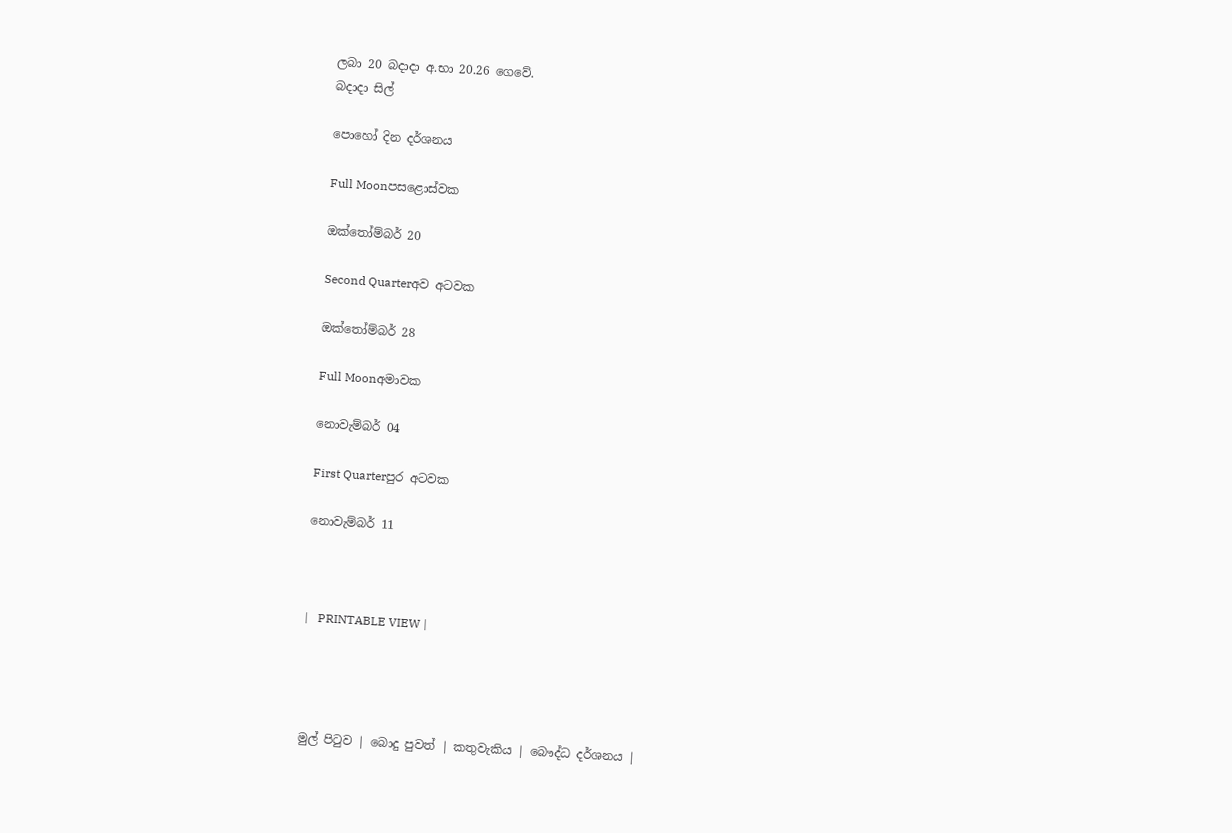ලබා 20 බදාදා අ.භා 20.26 ගෙවේ.
බදාදා සිල්

පොහෝ දින දර්ශනය

Full Moonපසළොස්වක

ඔක්තෝම්බර් 20

Second Quarterඅව අටවක

ඔක්තෝම්බර් 28

Full Moonඅමාවක

නොවැම්බර් 04

First Quarterපුර අටවක

නොවැම්බර් 11



|   PRINTABLE VIEW |




මුල් පිටුව | බොදු පුවත් | කතුවැකිය | බෞද්ධ දර්ශනය |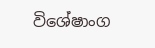විශේෂාංග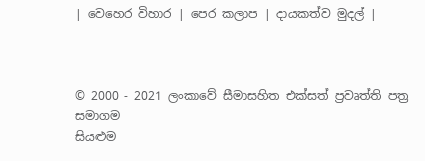| වෙහෙර විහාර | පෙර කලාප | දායකත්ව මුදල් |



© 2000 - 2021 ලංකාවේ සීමාසහිත එක්සත් ප්‍රවෘත්ති පත්‍ර සමාගම
සියළුම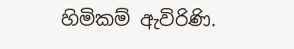හිමිකම් ඇවිරිණි.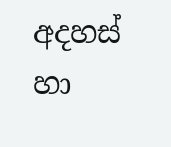අදහස් හා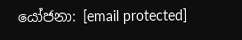යෝජනා: [email protected]